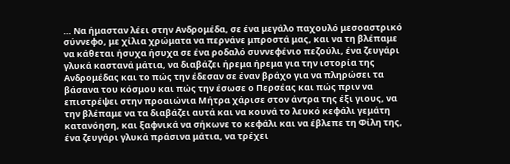… Να ήμασταν λέει στην Ανδρομέδα, σε ένα μεγάλο παχουλό μεσοαστρικό σύννεφο, με χίλια χρώματα να περνάνε μπροστά μας, και να τη βλέπαμε να κάθεται ήσυχα ήσυχα σε ένα ροδαλό συννεφένιο πεζούλι, ένα ζευγάρι γλυκά καστανά μάτια, να διαβάζει ήρεμα ήρεμα για την ιστορία της Ανδρομέδας και το πώς την έδεσαν σε έναν βράχο για να πληρώσει τα βάσανα του κόσμου και πώς την έσωσε ο Περσέας και πώς πριν να επιστρέψει στην προαιώνια Μήτρα χάρισε στον άντρα της έξι γιους, να την βλέπαμε να τα διαβάζει αυτά και να κουνά το λευκό κεφάλι γεμάτη κατανόηση, και ξαφνικά να σήκωνε το κεφάλι και να έβλεπε τη Φίλη της, ένα ζευγάρι γλυκά πράσινα μάτια, να τρέχει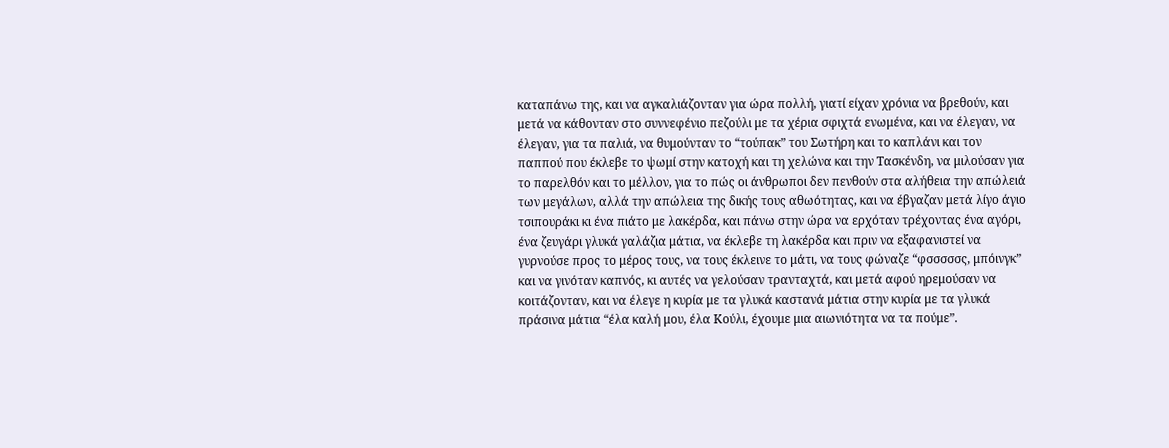καταπάνω της, και να αγκαλιάζονταν για ώρα πολλή, γιατί είχαν χρόνια να βρεθούν, και μετά να κάθονταν στο συννεφένιο πεζούλι με τα χέρια σφιχτά ενωμένα, και να έλεγαν, να έλεγαν, για τα παλιά, να θυμούνταν το “τούπακ” του Σωτήρη και το καπλάνι και τον παππού που έκλεβε το ψωμί στην κατοχή και τη χελώνα και την Τασκένδη, να μιλούσαν για το παρελθόν και το μέλλον, για το πώς οι άνθρωποι δεν πενθούν στα αλήθεια την απώλειά των μεγάλων, αλλά την απώλεια της δικής τους αθωότητας, και να έβγαζαν μετά λίγο άγιο τσιπουράκι κι ένα πιάτο με λακέρδα, και πάνω στην ώρα να ερχόταν τρέχοντας ένα αγόρι, ένα ζευγάρι γλυκά γαλάζια μάτια, να έκλεβε τη λακέρδα και πριν να εξαφανιστεί να γυρνούσε προς το μέρος τους, να τους έκλεινε το μάτι, να τους φώναζε “φσσσσσς, μπόινγκ” και να γινόταν καπνός, κι αυτές να γελούσαν τρανταχτά, και μετά αφού ηρεμούσαν να κοιτάζονταν, και να έλεγε η κυρία με τα γλυκά καστανά μάτια στην κυρία με τα γλυκά πράσινα μάτια “έλα καλή μου, έλα Κούλι, έχουμε μια αιωνιότητα να τα πούμε”.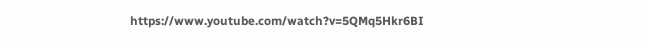https://www.youtube.com/watch?v=5QMq5Hkr6BI